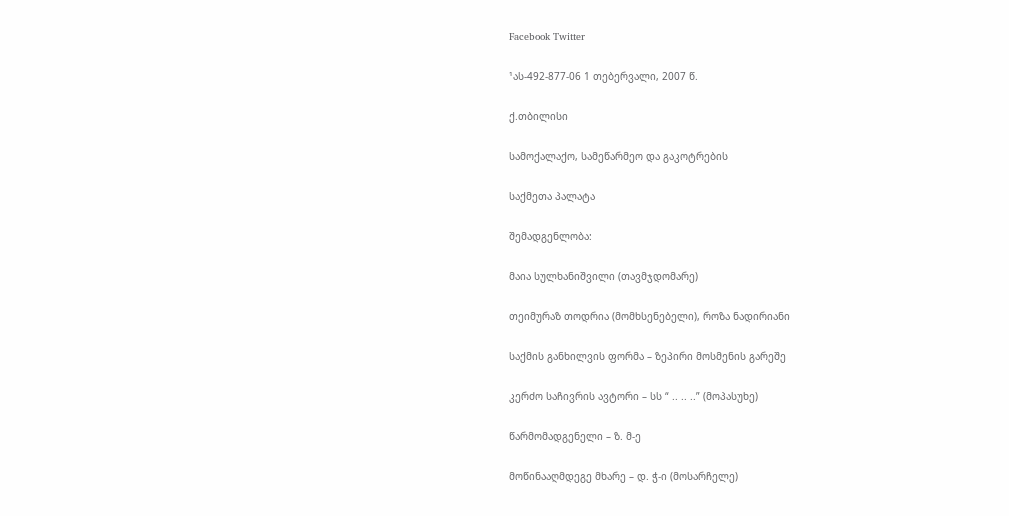Facebook Twitter

¹ას-492-877-06 1 თებერვალი, 2007 წ.

ქ.თბილისი

სამოქალაქო, სამეწარმეო და გაკოტრების

საქმეთა პალატა

შემადგენლობა:

მაია სულხანიშვილი (თავმჯდომარე)

თეიმურაზ თოდრია (მომხსენებელი), როზა ნადირიანი

საქმის განხილვის ფორმა – ზეპირი მოსმენის გარეშე

კერძო საჩივრის ავტორი – სს “ .. .. ..” (მოპასუხე)

წარმომადგენელი – ზ. მ-ე

მოწინააღმდეგე მხარე – დ. ჭ-ი (მოსარჩელე)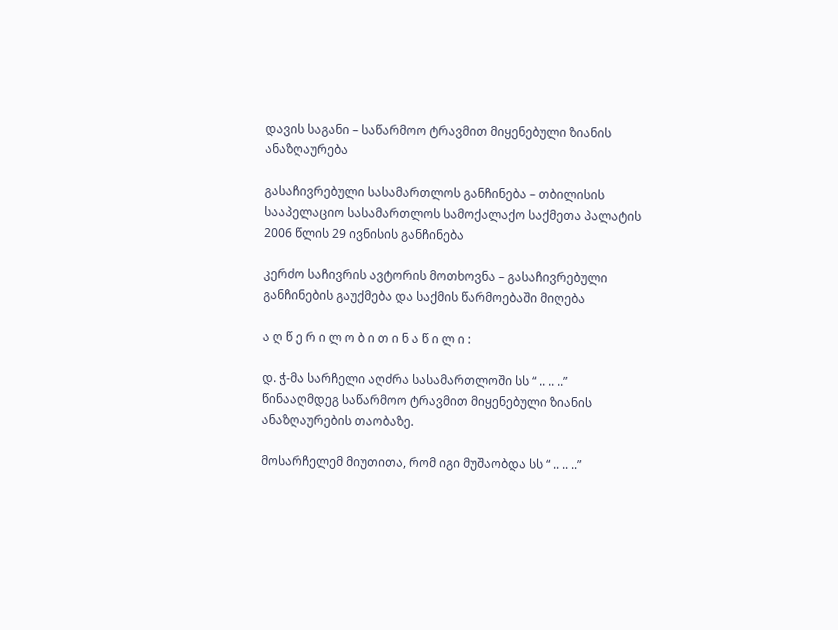დავის საგანი – საწარმოო ტრავმით მიყენებული ზიანის ანაზღაურება

გასაჩივრებული სასამართლოს განჩინება – თბილისის სააპელაციო სასამართლოს სამოქალაქო საქმეთა პალატის 2006 წლის 29 ივნისის განჩინება

კერძო საჩივრის ავტორის მოთხოვნა – გასაჩივრებული განჩინების გაუქმება და საქმის წარმოებაში მიღება

ა ღ წ ე რ ი ლ ო ბ ი თ ი ნ ა წ ი ლ ი :

დ. ჭ-მა სარჩელი აღძრა სასამართლოში სს “ .. .. ..” წინააღმდეგ საწარმოო ტრავმით მიყენებული ზიანის ანაზღაურების თაობაზე.

მოსარჩელემ მიუთითა, რომ იგი მუშაობდა სს “ .. .. ..”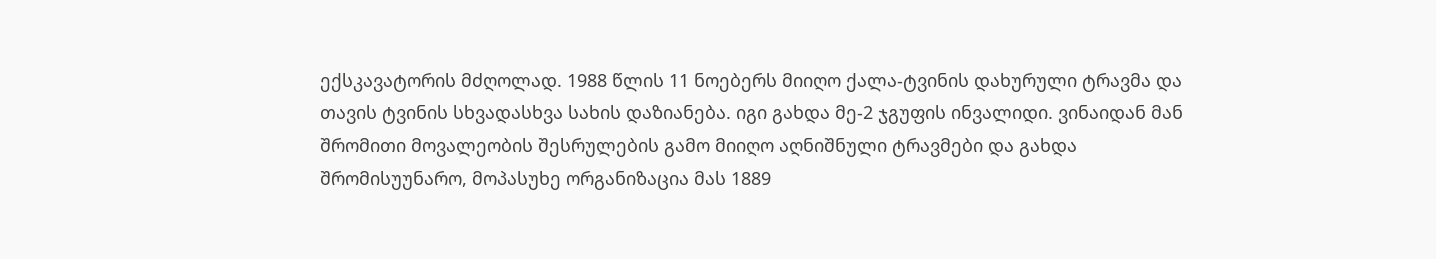ექსკავატორის მძღოლად. 1988 წლის 11 ნოებერს მიიღო ქალა-ტვინის დახურული ტრავმა და თავის ტვინის სხვადასხვა სახის დაზიანება. იგი გახდა მე-2 ჯგუფის ინვალიდი. ვინაიდან მან შრომითი მოვალეობის შესრულების გამო მიიღო აღნიშნული ტრავმები და გახდა შრომისუუნარო, მოპასუხე ორგანიზაცია მას 1889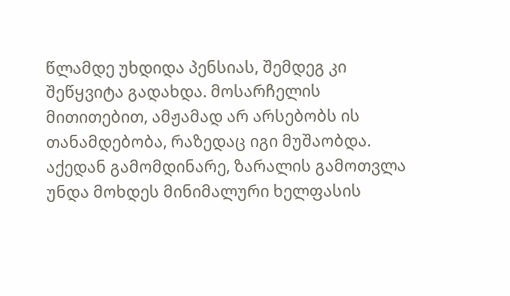წლამდე უხდიდა პენსიას, შემდეგ კი შეწყვიტა გადახდა. მოსარჩელის მითითებით, ამჟამად არ არსებობს ის თანამდებობა, რაზედაც იგი მუშაობდა. აქედან გამომდინარე, ზარალის გამოთვლა უნდა მოხდეს მინიმალური ხელფასის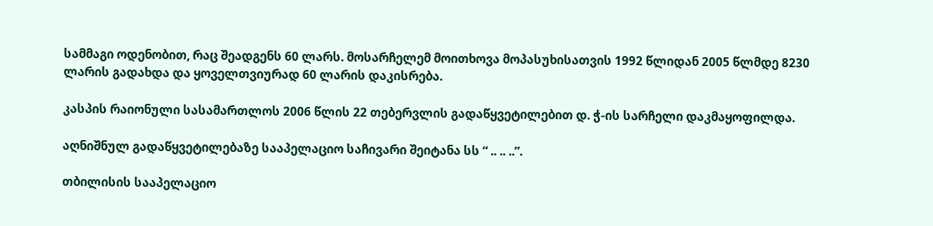სამმაგი ოდენობით, რაც შეადგენს 60 ლარს. მოსარჩელემ მოითხოვა მოპასუხისათვის 1992 წლიდან 2005 წლმდე 8230 ლარის გადახდა და ყოველთვიურად 60 ლარის დაკისრება.

კასპის რაიონული სასამართლოს 2006 წლის 22 თებერვლის გადაწყვეტილებით დ. ჭ-ის სარჩელი დაკმაყოფილდა.

აღნიშნულ გადაწყვეტილებაზე სააპელაციო საჩივარი შეიტანა სს “ .. .. ..”.

თბილისის სააპელაციო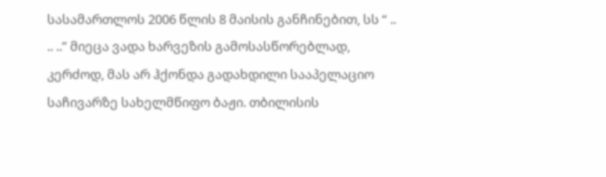სასამართლოს 2006 წლის 8 მაისის განჩინებით, სს “ .. .. ..” მიეცა ვადა ხარვეზის გამოსასწორებლად, კერძოდ, მას არ ჰქონდა გადახდილი სააპელაციო საჩივარზე სახელმწიფო ბაჟი. თბილისის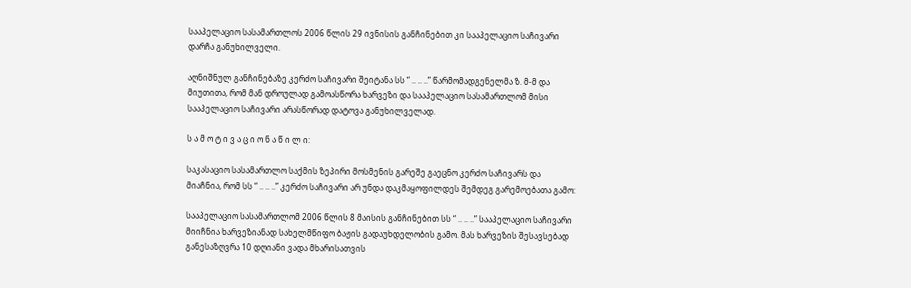სააპელაციო სასამართლოს 2006 წლის 29 ივნისის განჩინებით კი სააპელაციო საჩივარი დარჩა განუხილველი.

აღნიშნულ განჩინებაზე კერძო საჩივარი შეიტანა სს “ .. .. ..” წარმომადგენელმა ზ. მ-მ და მიუთითა, რომ მან დროულად გამოასწორა ხარვეზი და სააპელაციო სასამართლომ მისი სააპელაციო საჩივარი არასწორად დატოვა განუხილველად.

ს ა მ ო ტ ი ვ ა ც ი ო ნ ა წ ი ლ ი:

საკასაციო სასამართლო საქმის ზეპირი მოსმენის გარეშე გაეცნო კერძო საჩივარს და მიაჩნია, რომ სს “ .. .. ..” კერძო საჩივარი არ უნდა დაკმაყოფილდეს შემდეგ გარემოებათა გამო:

სააპელაციო სასამართლომ 2006 წლის 8 მაისის განჩინებით სს “ .. .. ..” სააპელაციო საჩივარი მიიჩნია ხარვეზიანად სახელმწიფო ბაჟის გადაუხდელობის გამო. მას ხარვეზის შესავსებად განესაზღვრა 10 დღიანი ვადა მხარისათვის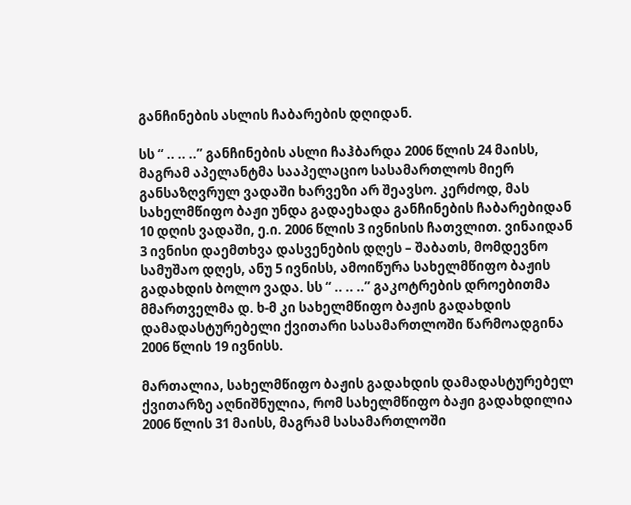განჩინების ასლის ჩაბარების დღიდან.

სს “ .. .. ..” განჩინების ასლი ჩაჰბარდა 2006 წლის 24 მაისს, მაგრამ აპელანტმა სააპელაციო სასამართლოს მიერ განსაზღვრულ ვადაში ხარვეზი არ შეავსო. კერძოდ, მას სახელმწიფო ბაჟი უნდა გადაეხადა განჩინების ჩაბარებიდან 10 დღის ვადაში, ე.ი. 2006 წლის 3 ივნისის ჩათვლით. ვინაიდან 3 ივნისი დაემთხვა დასვენების დღეს – შაბათს, მომდევნო სამუშაო დღეს, ანუ 5 ივნისს, ამოიწურა სახელმწიფო ბაჟის გადახდის ბოლო ვადა. სს “ .. .. ..” გაკოტრების დროებითმა მმართველმა დ. ხ-მ კი სახელმწიფო ბაჟის გადახდის დამადასტურებელი ქვითარი სასამართლოში წარმოადგინა 2006 წლის 19 ივნისს.

მართალია, სახელმწიფო ბაჟის გადახდის დამადასტურებელ ქვითარზე აღნიშნულია, რომ სახელმწიფო ბაჟი გადახდილია 2006 წლის 31 მაისს, მაგრამ სასამართლოში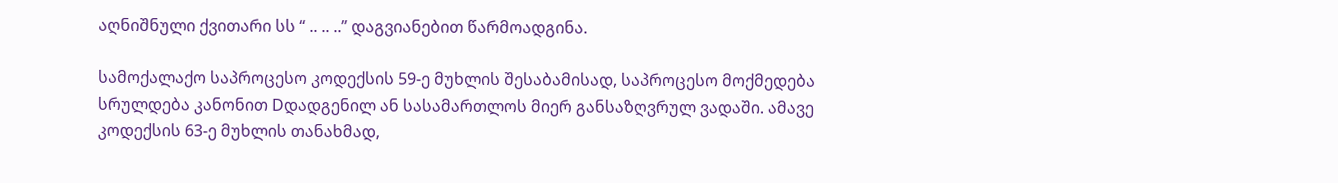აღნიშნული ქვითარი სს “ .. .. ..” დაგვიანებით წარმოადგინა.

სამოქალაქო საპროცესო კოდექსის 59-ე მუხლის შესაბამისად, საპროცესო მოქმედება სრულდება კანონით Dდადგენილ ან სასამართლოს მიერ განსაზღვრულ ვადაში. ამავე კოდექსის 63-ე მუხლის თანახმად,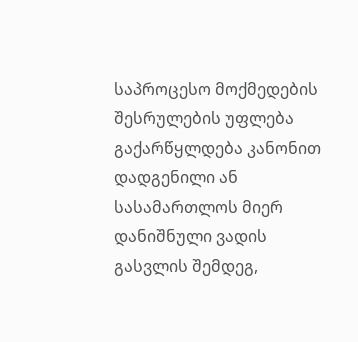საპროცესო მოქმედების შესრულების უფლება გაქარწყლდება კანონით დადგენილი ან სასამართლოს მიერ დანიშნული ვადის გასვლის შემდეგ,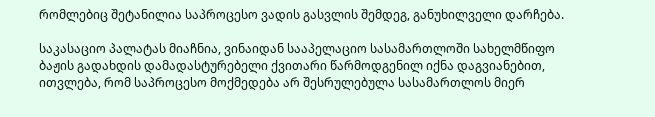რომლებიც შეტანილია საპროცესო ვადის გასვლის შემდეგ, განუხილველი დარჩება.

საკასაციო პალატას მიაჩნია, ვინაიდან სააპელაციო სასამართლოში სახელმწიფო ბაჟის გადახდის დამადასტურებელი ქვითარი წარმოდგენილ იქნა დაგვიანებით, ითვლება, რომ საპროცესო მოქმედება არ შესრულებულა სასამართლოს მიერ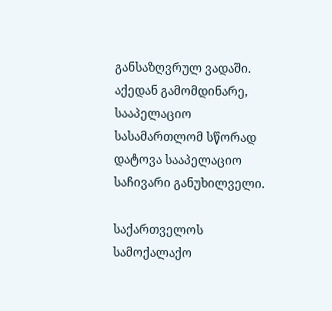განსაზღვრულ ვადაში. აქედან გამომდინარე, სააპელაციო სასამართლომ სწორად დატოვა სააპელაციო საჩივარი განუხილველი.

საქართველოს სამოქალაქო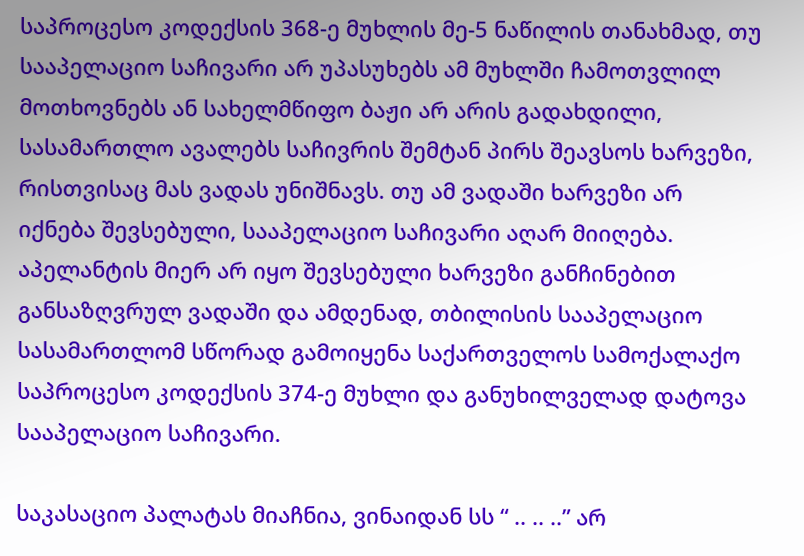საპროცესო კოდექსის 368-ე მუხლის მე-5 ნაწილის თანახმად, თუ სააპელაციო საჩივარი არ უპასუხებს ამ მუხლში ჩამოთვლილ მოთხოვნებს ან სახელმწიფო ბაჟი არ არის გადახდილი, სასამართლო ავალებს საჩივრის შემტან პირს შეავსოს ხარვეზი, რისთვისაც მას ვადას უნიშნავს. თუ ამ ვადაში ხარვეზი არ იქნება შევსებული, სააპელაციო საჩივარი აღარ მიიღება. აპელანტის მიერ არ იყო შევსებული ხარვეზი განჩინებით განსაზღვრულ ვადაში და ამდენად, თბილისის სააპელაციო სასამართლომ სწორად გამოიყენა საქართველოს სამოქალაქო საპროცესო კოდექსის 374-ე მუხლი და განუხილველად დატოვა სააპელაციო საჩივარი.

საკასაციო პალატას მიაჩნია, ვინაიდან სს “ .. .. ..” არ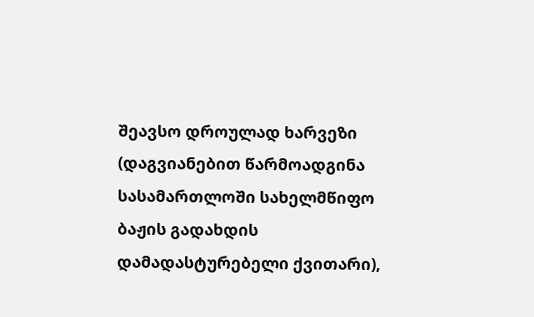შეავსო დროულად ხარვეზი (დაგვიანებით წარმოადგინა სასამართლოში სახელმწიფო ბაჟის გადახდის დამადასტურებელი ქვითარი),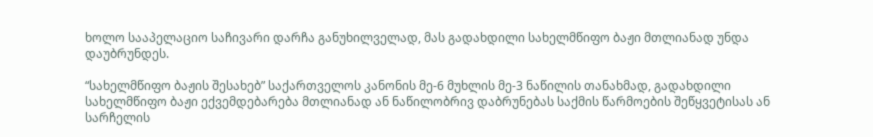ხოლო სააპელაციო საჩივარი დარჩა განუხილველად, მას გადახდილი სახელმწიფო ბაჟი მთლიანად უნდა დაუბრუნდეს.

“სახელმწიფო ბაჟის შესახებ” საქართველოს კანონის მე-6 მუხლის მე-3 ნაწილის თანახმად, გადახდილი სახელმწიფო ბაჟი ექვემდებარება მთლიანად ან ნაწილობრივ დაბრუნებას საქმის წარმოების შეწყვეტისას ან სარჩელის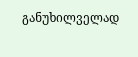განუხილველად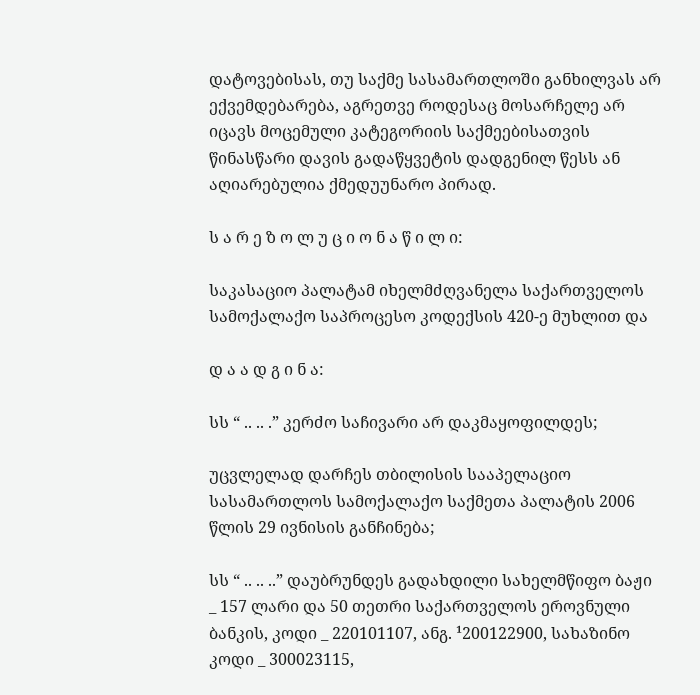დატოვებისას, თუ საქმე სასამართლოში განხილვას არ ექვემდებარება, აგრეთვე როდესაც მოსარჩელე არ იცავს მოცემული კატეგორიის საქმეებისათვის წინასწარი დავის გადაწყვეტის დადგენილ წესს ან აღიარებულია ქმედუუნარო პირად.

ს ა რ ე ზ ო ლ უ ც ი ო ნ ა წ ი ლ ი:

საკასაციო პალატამ იხელმძღვანელა საქართველოს სამოქალაქო საპროცესო კოდექსის 420-ე მუხლით და

დ ა ა დ გ ი ნ ა:

სს “ .. .. .” კერძო საჩივარი არ დაკმაყოფილდეს;

უცვლელად დარჩეს თბილისის სააპელაციო სასამართლოს სამოქალაქო საქმეთა პალატის 2006 წლის 29 ივნისის განჩინება;

სს “ .. .. ..” დაუბრუნდეს გადახდილი სახელმწიფო ბაჟი _ 157 ლარი და 50 თეთრი საქართველოს ეროვნული ბანკის, კოდი _ 220101107, ანგ. ¹200122900, სახაზინო კოდი _ 300023115,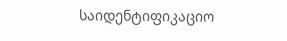საიდენტიფიკაციო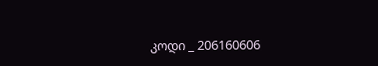კოდი _ 206160606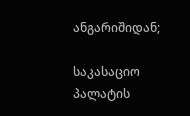ანგარიშიდან;

საკასაციო პალატის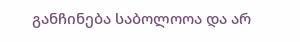განჩინება საბოლოოა და არ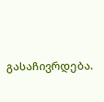გასაჩივრდება.